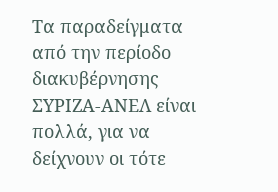Τα παραδείγματα από την περίοδο διακυβέρνησης ΣΥΡΙΖΑ-ΑΝΕΛ είναι πολλά, για να δείχνουν οι τότε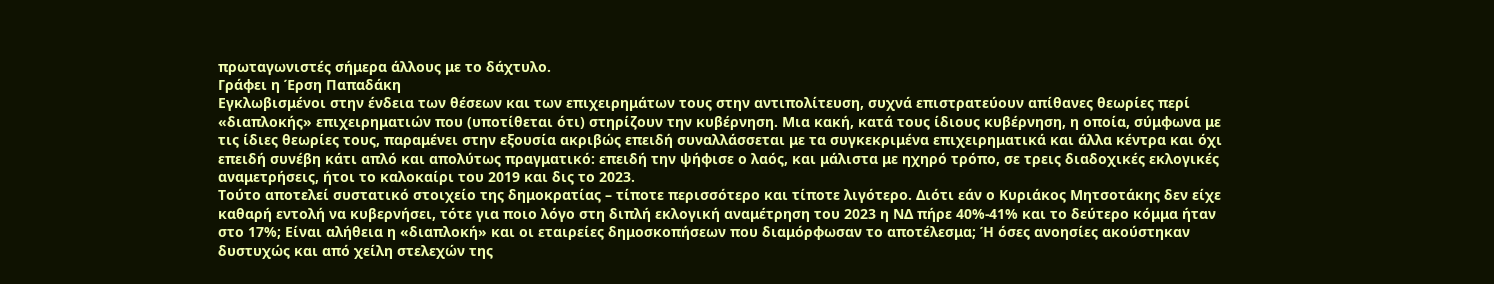πρωταγωνιστές σήμερα άλλους με το δάχτυλο.
Γράφει η Έρση Παπαδάκη
Εγκλωβισμένοι στην ένδεια των θέσεων και των επιχειρημάτων τους στην αντιπολίτευση, συχνά επιστρατεύουν απίθανες θεωρίες περί «διαπλοκής» επιχειρηματιών που (υποτίθεται ότι) στηρίζουν την κυβέρνηση. Μια κακή, κατά τους ίδιους κυβέρνηση, η οποία, σύμφωνα με τις ίδιες θεωρίες τους, παραμένει στην εξουσία ακριβώς επειδή συναλλάσσεται με τα συγκεκριμένα επιχειρηματικά και άλλα κέντρα και όχι επειδή συνέβη κάτι απλό και απολύτως πραγματικό: επειδή την ψήφισε ο λαός, και μάλιστα με ηχηρό τρόπο, σε τρεις διαδοχικές εκλογικές αναμετρήσεις, ήτοι το καλοκαίρι του 2019 και δις το 2023.
Τούτο αποτελεί συστατικό στοιχείο της δημοκρατίας – τίποτε περισσότερο και τίποτε λιγότερο. Διότι εάν ο Κυριάκος Μητσοτάκης δεν είχε καθαρή εντολή να κυβερνήσει, τότε για ποιο λόγο στη διπλή εκλογική αναμέτρηση του 2023 η ΝΔ πήρε 40%-41% και το δεύτερο κόμμα ήταν στο 17%; Είναι αλήθεια η «διαπλοκή» και οι εταιρείες δημοσκοπήσεων που διαμόρφωσαν το αποτέλεσμα; Ή όσες ανοησίες ακούστηκαν δυστυχώς και από χείλη στελεχών της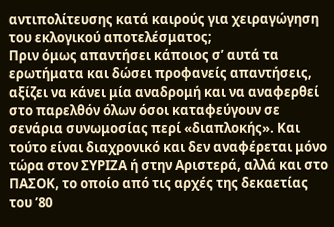αντιπολίτευσης κατά καιρούς για χειραγώγηση του εκλογικού αποτελέσματος;
Πριν όμως απαντήσει κάποιος σ’ αυτά τα ερωτήματα και δώσει προφανείς απαντήσεις, αξίζει να κάνει μία αναδρομή και να αναφερθεί στο παρελθόν όλων όσοι καταφεύγουν σε σενάρια συνωμοσίας περί «διαπλοκής». Και τούτο είναι διαχρονικό και δεν αναφέρεται μόνο τώρα στον ΣΥΡΙΖΑ ή στην Αριστερά, αλλά και στο ΠΑΣΟΚ, το οποίο από τις αρχές της δεκαετίας του ’80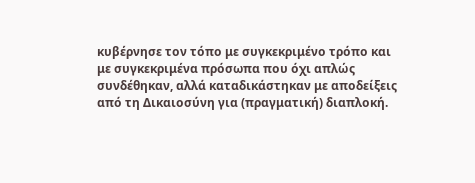κυβέρνησε τον τόπο με συγκεκριμένο τρόπο και με συγκεκριμένα πρόσωπα που όχι απλώς συνδέθηκαν, αλλά καταδικάστηκαν με αποδείξεις από τη Δικαιοσύνη για (πραγματική) διαπλοκή.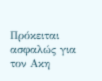Πρόκειται ασφαλώς για τον Ακη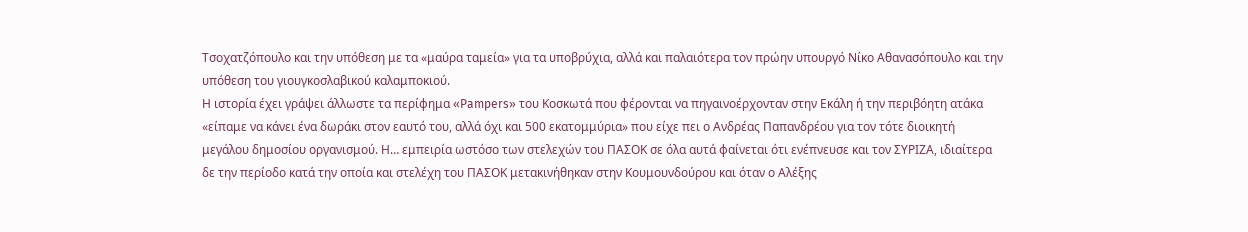Τσοχατζόπουλο και την υπόθεση με τα «μαύρα ταμεία» για τα υποβρύχια, αλλά και παλαιότερα τον πρώην υπουργό Νίκο Αθανασόπουλο και την υπόθεση του γιουγκοσλαβικού καλαμποκιού.
Η ιστορία έχει γράψει άλλωστε τα περίφημα «Pampers» του Κοσκωτά που φέρονται να πηγαινοέρχονταν στην Εκάλη ή την περιβόητη ατάκα «είπαμε να κάνει ένα δωράκι στον εαυτό του, αλλά όχι και 500 εκατομμύρια» που είχε πει ο Ανδρέας Παπανδρέου για τον τότε διοικητή μεγάλου δημοσίου οργανισμού. Η… εμπειρία ωστόσο των στελεχών του ΠΑΣΟΚ σε όλα αυτά φαίνεται ότι ενέπνευσε και τον ΣΥΡΙΖΑ, ιδιαίτερα δε την περίοδο κατά την οποία και στελέχη του ΠΑΣΟΚ μετακινήθηκαν στην Κουμουνδούρου και όταν ο Αλέξης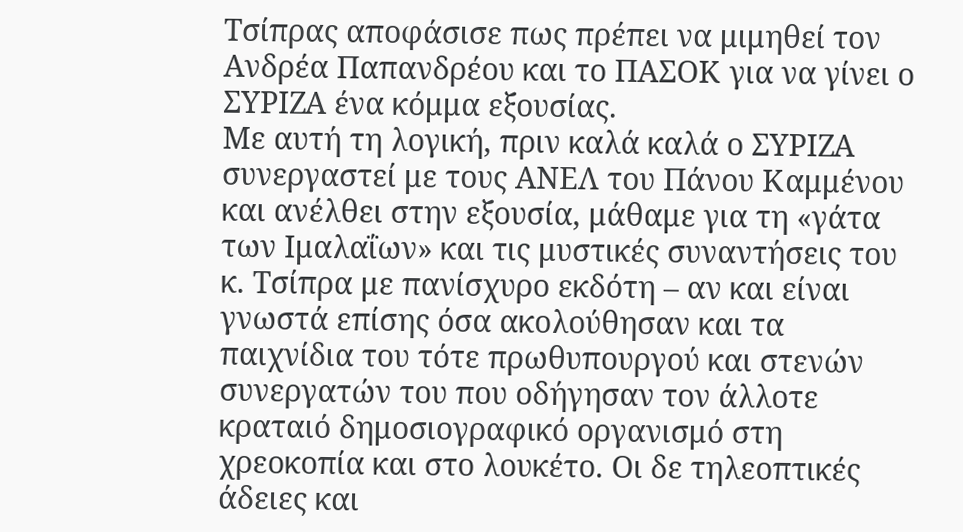Τσίπρας αποφάσισε πως πρέπει να μιμηθεί τον Ανδρέα Παπανδρέου και το ΠΑΣΟΚ για να γίνει ο ΣΥΡΙΖΑ ένα κόμμα εξουσίας.
Με αυτή τη λογική, πριν καλά καλά ο ΣΥΡΙΖΑ συνεργαστεί με τους ΑΝΕΛ του Πάνου Καμμένου και ανέλθει στην εξουσία, μάθαμε για τη «γάτα των Ιμαλαΐων» και τις μυστικές συναντήσεις του κ. Τσίπρα με πανίσχυρο εκδότη – αν και είναι γνωστά επίσης όσα ακολούθησαν και τα παιχνίδια του τότε πρωθυπουργού και στενών συνεργατών του που οδήγησαν τον άλλοτε κραταιό δημοσιογραφικό οργανισμό στη χρεοκοπία και στο λουκέτο. Οι δε τηλεοπτικές άδειες και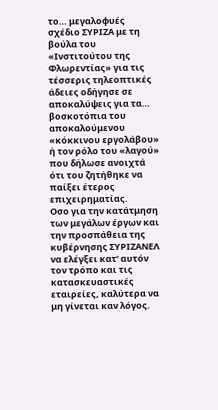το… μεγαλοφυές σχέδιο ΣΥΡΙΖΑ με τη βούλα του «Ινστιτούτου της Φλωρεντίας» για τις τέσσερις τηλεοπτικές άδειες οδήγησε σε αποκαλύψεις για τα… βοσκοτόπια του αποκαλούμενου «κόκκινου εργολάβου» ή τον ρόλο του «λαγού» που δήλωσε ανοιχτά ότι του ζητήθηκε να παίξει έτερος επιχειρηματίας.
Οσο για την κατάτμηση των μεγάλων έργων και την προσπάθεια της κυβέρνησης ΣΥΡΙΖΑΝΕΛ να ελέγξει κατ’ αυτόν τον τρόπο και τις κατασκευαστικές εταιρείες, καλύτερα να μη γίνεται καν λόγος.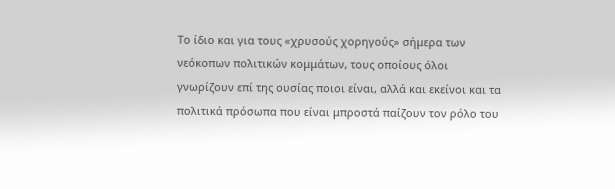Το ίδιο και για τους «χρυσούς χορηγούς» σήμερα των νεόκοπων πολιτικών κομμάτων, τους οποίους όλοι γνωρίζουν επί της ουσίας ποιοι είναι, αλλά και εκείνοι και τα πολιτικά πρόσωπα που είναι μπροστά παίζουν τον ρόλο του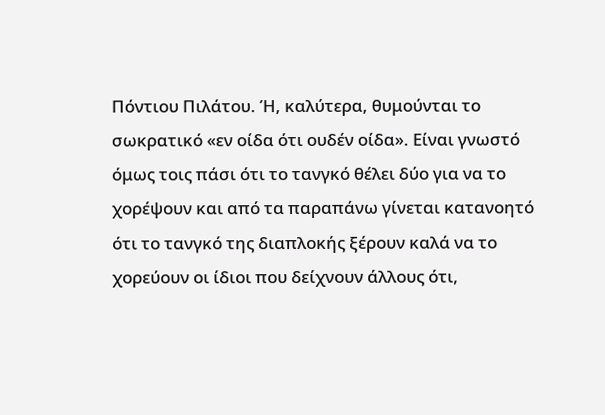Πόντιου Πιλάτου. Ή, καλύτερα, θυμούνται το σωκρατικό «εν οίδα ότι ουδέν οίδα». Είναι γνωστό όμως τοις πάσι ότι το τανγκό θέλει δύο για να το χορέψουν και από τα παραπάνω γίνεται κατανοητό ότι το τανγκό της διαπλοκής ξέρουν καλά να το χορεύουν οι ίδιοι που δείχνουν άλλους ότι,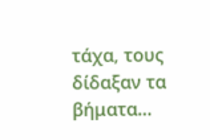τάχα, τους δίδαξαν τα βήματα…